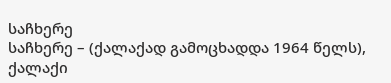საჩხერე
საჩხერე – (ქალაქად გამოცხადდა 1964 წელს), ქალაქი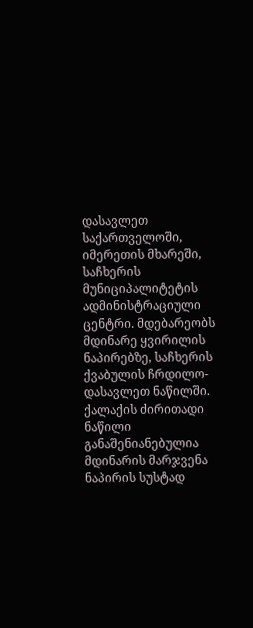დასავლეთ საქართველოში, იმერეთის მხარეში, საჩხერის მუნიციპალიტეტის ადმინისტრაციული ცენტრი. მდებარეობს მდინარე ყვირილის ნაპირებზე, საჩხერის ქვაბულის ჩრდილო-დასავლეთ ნაწილში. ქალაქის ძირითადი ნაწილი განაშენიანებულია მდინარის მარჯვენა ნაპირის სუსტად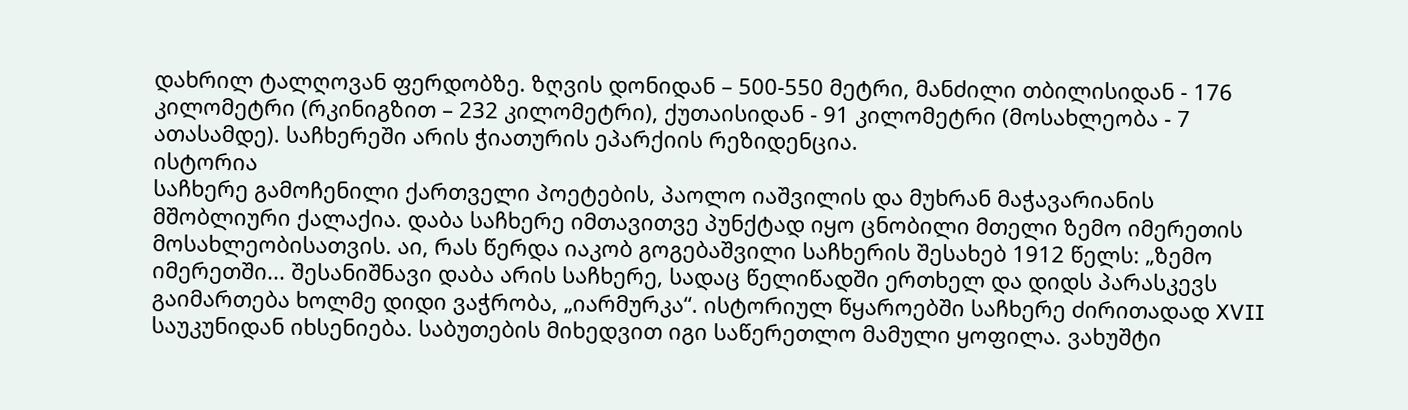დახრილ ტალღოვან ფერდობზე. ზღვის დონიდან – 500-550 მეტრი, მანძილი თბილისიდან - 176 კილომეტრი (რკინიგზით – 232 კილომეტრი), ქუთაისიდან - 91 კილომეტრი (მოსახლეობა - 7 ათასამდე). საჩხერეში არის ჭიათურის ეპარქიის რეზიდენცია.
ისტორია
საჩხერე გამოჩენილი ქართველი პოეტების, პაოლო იაშვილის და მუხრან მაჭავარიანის მშობლიური ქალაქია. დაბა საჩხერე იმთავითვე პუნქტად იყო ცნობილი მთელი ზემო იმერეთის მოსახლეობისათვის. აი, რას წერდა იაკობ გოგებაშვილი საჩხერის შესახებ 1912 წელს: „ზემო იმერეთში... შესანიშნავი დაბა არის საჩხერე, სადაც წელიწადში ერთხელ და დიდს პარასკევს გაიმართება ხოლმე დიდი ვაჭრობა, „იარმურკა“. ისტორიულ წყაროებში საჩხერე ძირითადად XVII საუკუნიდან იხსენიება. საბუთების მიხედვით იგი საწერეთლო მამული ყოფილა. ვახუშტი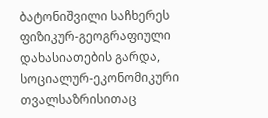ბატონიშვილი საჩხერეს ფიზიკურ-გეოგრაფიული დახასიათების გარდა, სოციალურ-ეკონომიკური თვალსაზრისითაც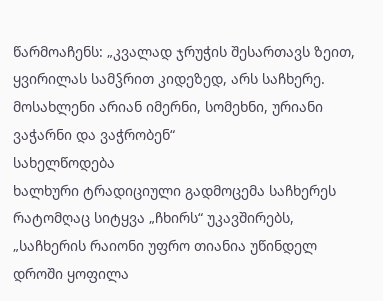წარმოაჩენს: „კვალად ჯრუჭის შესართავს ზეით, ყვირილას სამჴრით კიდეზედ, არს საჩხერე. მოსახლენი არიან იმერნი, სომეხნი, ურიანი ვაჭარნი და ვაჭრობენ“
სახელწოდება
ხალხური ტრადიციული გადმოცემა საჩხერეს რატომღაც სიტყვა „ჩხირს“ უკავშირებს, „საჩხერის რაიონი უფრო თიანია უწინდელ დროში ყოფილა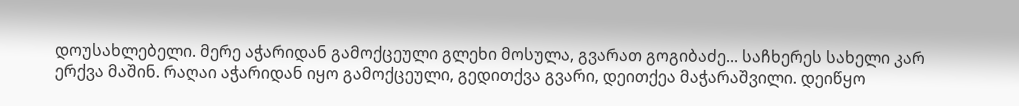დოუსახლებელი. მერე აჭარიდან გამოქცეული გლეხი მოსულა, გვარათ გოგიბაძე... საჩხერეს სახელი კარ ერქვა მაშინ. რაღაი აჭარიდან იყო გამოქცეული, გედითქვა გვარი, დეითქეა მაჭარაშვილი. დეიწყო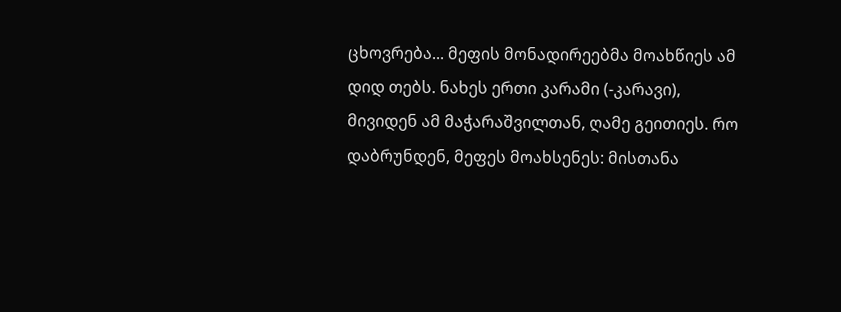ცხოვრება... მეფის მონადირეებმა მოახწიეს ამ დიდ თებს. ნახეს ერთი კარამი (-კარავი), მივიდენ ამ მაჭარაშვილთან, ღამე გეითიეს. რო დაბრუნდენ, მეფეს მოახსენეს: მისთანა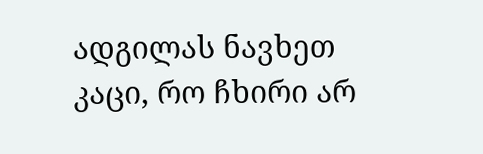ადგილას ნავხეთ კაცი, რო ჩხირი არ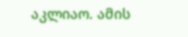აკლიაო. ამის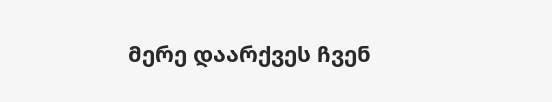მერე დაარქვეს ჩვენ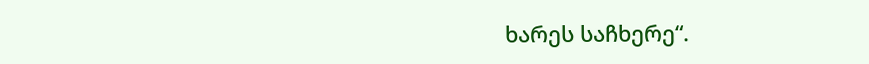ხარეს საჩხერე“.